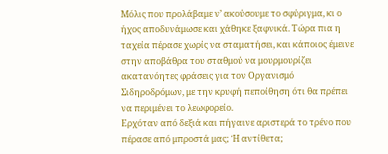Μόλις που προλάβαμε ν’ ακούσουμε το σφύριγμα, κι ο ήχος αποδυνάμωσε και χάθηκε ξαφνικά. Τώρα πια η ταχεία πέρασε χωρίς να σταματήσει, και κάποιος έμεινε στην αποβάθρα του σταθμού να μουρμουρίζει ακατανόητες φράσεις για τον Οργανισμό Σιδηροδρόμων, με την κρυφή πεποίθηση ότι θα πρέπει να περιμένει το λεωφορείο.
Ερχόταν από δεξιά και πήγαινε αριστερά το τρένο που πέρασε από μπροστά μας; Ή αντίθετα;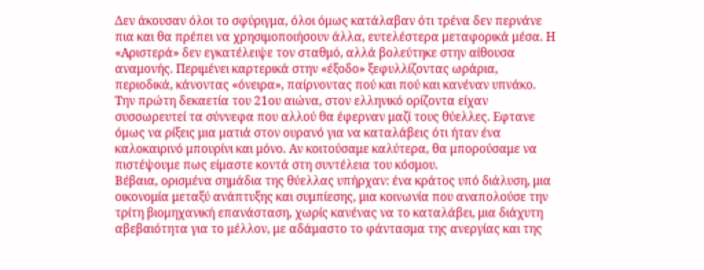Δεν άκουσαν όλοι το σφύριγμα, όλοι όμως κατάλαβαν ότι τρένα δεν περνάνε πια και θα πρέπει να χρησιμοποιήσουν άλλα, ευτελέστερα μεταφορικά μέσα. Η «Αριστερά» δεν εγκατέλειψε τον σταθμό, αλλά βολεύτηκε στην αίθουσα αναμονής. Περιμένει καρτερικά στην «έξοδο» ξεφυλλίζοντας ωράρια, περιοδικά, κάνοντας «όνειρα», παίρνοντας πού και πού και κανέναν υπνάκο.
Την πρώτη δεκαετία του 21ου αιώνα, στον ελληνικό ορίζοντα είχαν συσσωρευτεί τα σύννεφα που αλλού θα έφερναν μαζί τους θύελλες. Εφτανε όμως να ρίξεις μια ματιά στον ουρανό για να καταλάβεις ότι ήταν ένα καλοκαιρινό μπουρίνι και μόνο. Αν κοιτούσαμε καλύτερα, θα μπορούσαμε να πιστέψουμε πως είμαστε κοντά στη συντέλεια του κόσμου.
Βέβαια, ορισμένα σημάδια της θύελλας υπήρχαν: ένα κράτος υπό διάλυση, μια οικονομία μεταξύ ανάπτυξης και συμπίεσης, μια κοινωνία που αναπολούσε την τρίτη βιομηχανική επανάσταση, χωρίς κανένας να το καταλάβει, μια διάχυτη αβεβαιότητα για το μέλλον, με αδάμαστο το φάντασμα της ανεργίας και της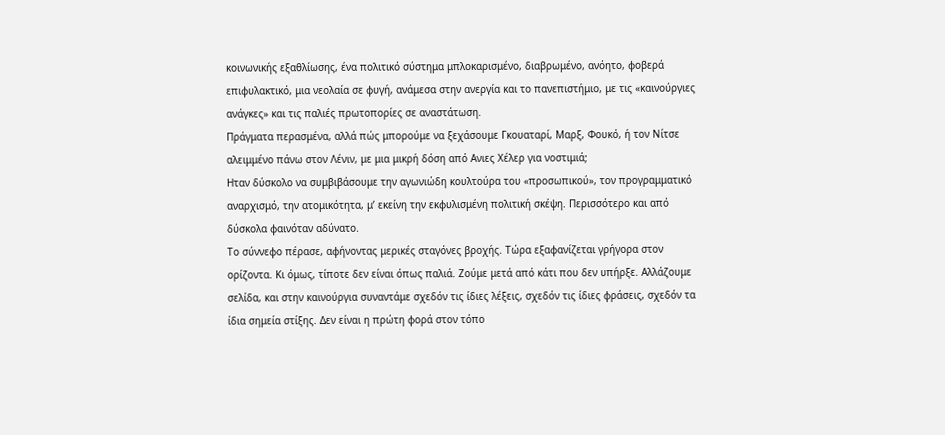κοινωνικής εξαθλίωσης, ένα πολιτικό σύστημα μπλοκαρισμένο, διαβρωμένο, ανόητο, φοβερά επιφυλακτικό, μια νεολαία σε φυγή, ανάμεσα στην ανεργία και το πανεπιστήμιο, με τις «καινούργιες ανάγκες» και τις παλιές πρωτοπορίες σε αναστάτωση.
Πράγματα περασμένα, αλλά πώς μπορούμε να ξεχάσουμε Γκουαταρί, Μαρξ, Φουκό, ή τον Νίτσε αλειμμένο πάνω στον Λένιν, με μια μικρή δόση από Ανιες Χέλερ για νοστιμιά;
Ηταν δύσκολο να συμβιβάσουμε την αγωνιώδη κουλτούρα του «προσωπικού», τον προγραμματικό αναρχισμό, την ατομικότητα, μ’ εκείνη την εκφυλισμένη πολιτική σκέψη. Περισσότερο και από δύσκολα φαινόταν αδύνατο.
Το σύννεφο πέρασε, αφήνοντας μερικές σταγόνες βροχής. Τώρα εξαφανίζεται γρήγορα στον ορίζοντα. Κι όμως, τίποτε δεν είναι όπως παλιά. Ζούμε μετά από κάτι που δεν υπήρξε. Αλλάζουμε σελίδα, και στην καινούργια συναντάμε σχεδόν τις ίδιες λέξεις, σχεδόν τις ίδιες φράσεις, σχεδόν τα ίδια σημεία στίξης. Δεν είναι η πρώτη φορά στον τόπο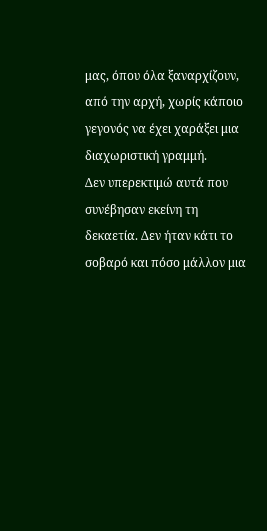μας, όπου όλα ξαναρχίζουν, από την αρχή, χωρίς κάποιο γεγονός να έχει χαράξει μια διαχωριστική γραμμή.
Δεν υπερεκτιμώ αυτά που συνέβησαν εκείνη τη δεκαετία. Δεν ήταν κάτι το σοβαρό και πόσο μάλλον μια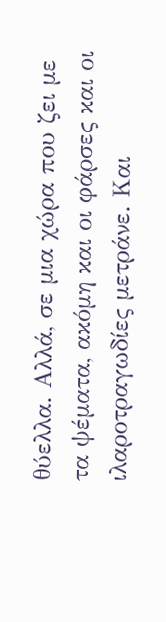θύελλα. Αλλά, σε μια χώρα που ζει με τα ψέματα, ακόμη και οι φάρσες και οι ιλαροτραγωδίες μετράνε. Και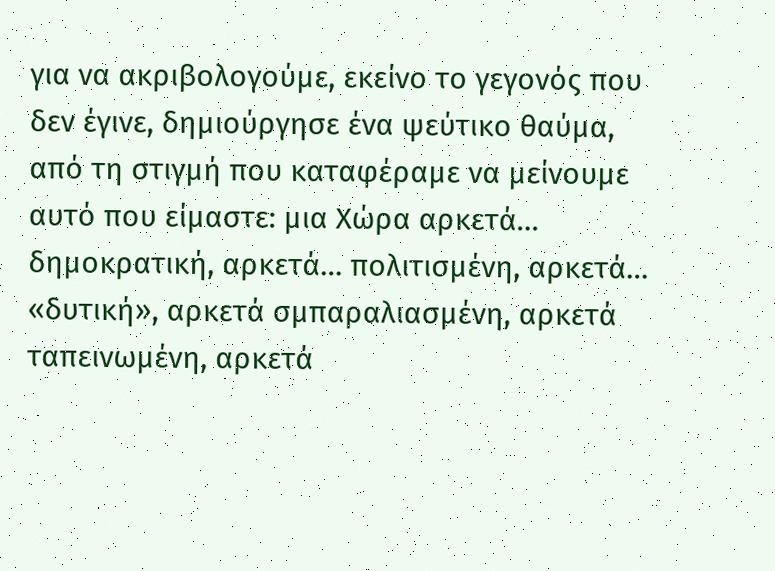για να ακριβολογούμε, εκείνο το γεγονός που δεν έγινε, δημιούργησε ένα ψεύτικο θαύμα, από τη στιγμή που καταφέραμε να μείνουμε αυτό που είμαστε: μια Χώρα αρκετά… δημοκρατική, αρκετά… πολιτισμένη, αρκετά… «δυτική», αρκετά σμπαραλιασμένη, αρκετά ταπεινωμένη, αρκετά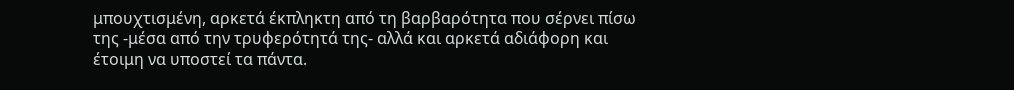μπουχτισμένη, αρκετά έκπληκτη από τη βαρβαρότητα που σέρνει πίσω της -μέσα από την τρυφερότητά της- αλλά και αρκετά αδιάφορη και έτοιμη να υποστεί τα πάντα.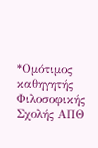*Ομότιμος καθηγητής Φιλοσοφικής Σχολής ΑΠΘ